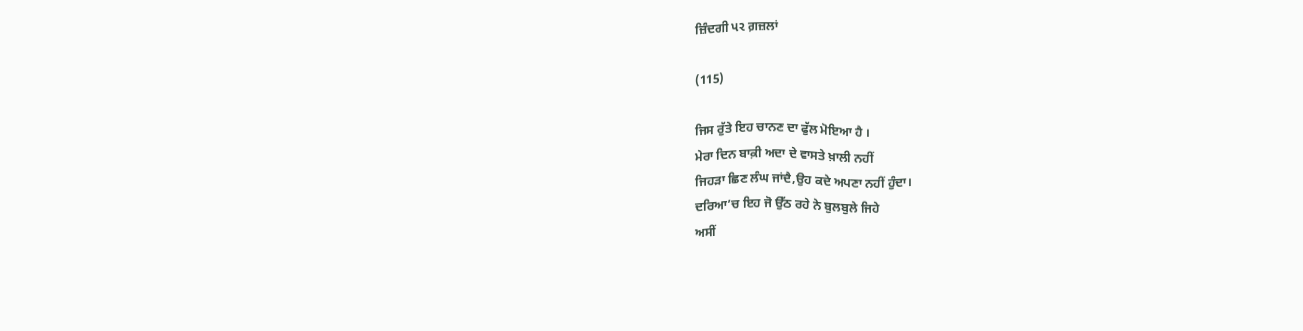ਜ਼ਿੰਦਗੀ પર ਗ਼ਜ਼ਲਾਂ

(115)

ਜਿਸ ਰੁੱਤੇ ਇਹ ਚਾਨਣ ਦਾ ਫੁੱਲ ਮੋਇਆ ਹੈ ।
ਮੇਰਾ ਦਿਨ ਬਾਕ਼ੀ ਅਦਾ ਦੇ ਵਾਸਤੇ ਖ਼ਾਲੀ ਨਹੀਂ
ਜਿਹੜਾ ਛਿਣ ਲੰਘ ਜਾਂਦੈ,ਉਹ ਕਦੇ ਅਪਣਾ ਨਹੀਂ ਹੁੰਦਾ।
ਦਰਿਆ’ਚ ਇਹ ਜੋ ਉੱਠ ਰਹੇ ਨੇ ਬੁਲਬੁਲੇ ਜਿਹੇ
ਅਸੀਂ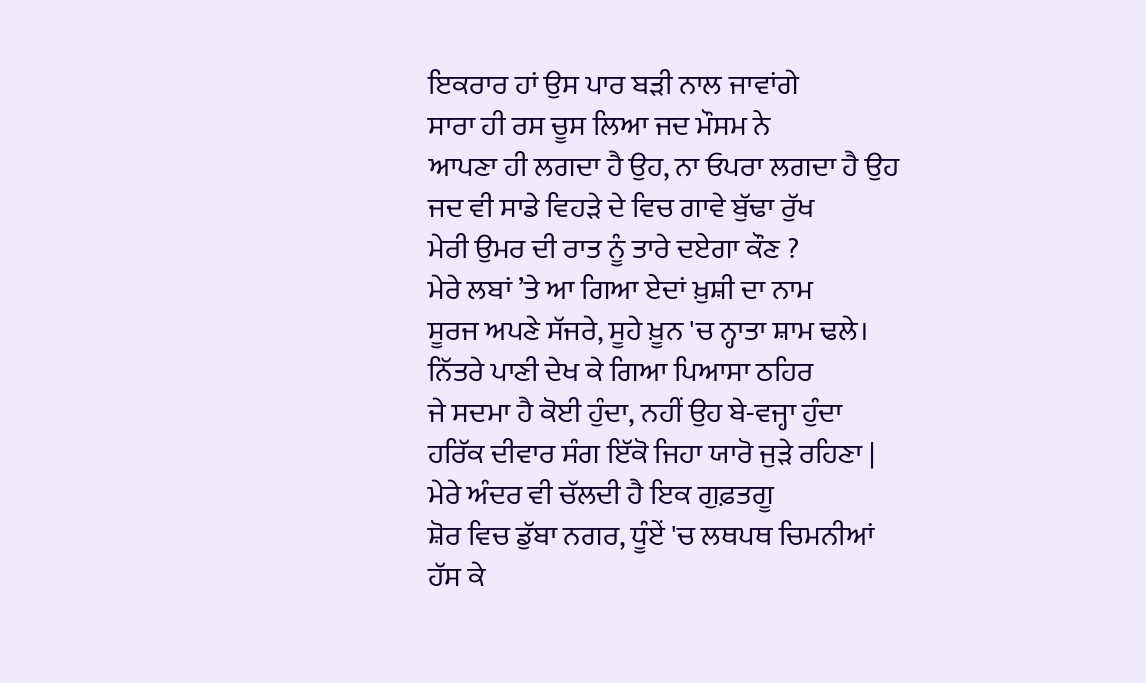ਇਕਰਾਰ ਹਾਂ ਉਸ ਪਾਰ ਬੜੀ ਨਾਲ ਜਾਵਾਂਗੇ
ਸਾਰਾ ਹੀ ਰਸ ਚੂਸ ਲਿਆ ਜਦ ਮੌਸਮ ਨੇ
ਆਪਣਾ ਹੀ ਲਗਦਾ ਹੈ ਉਹ, ਨਾ ਓਪਰਾ ਲਗਦਾ ਹੈ ਉਹ
ਜਦ ਵੀ ਸਾਡੇ ਵਿਹੜੇ ਦੇ ਵਿਚ ਗਾਵੇ ਬੁੱਢਾ ਰੁੱਖ
ਮੇਰੀ ਉਮਰ ਦੀ ਰਾਤ ਨੂੰ ਤਾਰੇ ਦਏਗਾ ਕੌਣ ?
ਮੇਰੇ ਲਬਾਂ ’ਤੇ ਆ ਗਿਆ ਏਦਾਂ ਖ਼ੁਸ਼ੀ ਦਾ ਨਾਮ
ਸੂਰਜ ਅਪਣੇ ਸੱਜਰੇ, ਸੂਹੇ ਖ਼ੂਨ 'ਚ ਨ੍ਹਾਤਾ ਸ਼ਾਮ ਢਲੇ।
ਨਿੱਤਰੇ ਪਾਣੀ ਦੇਖ ਕੇ ਗਿਆ ਪਿਆਸਾ ਠਹਿਰ
ਜੇ ਸਦਮਾ ਹੈ ਕੋਈ ਹੁੰਦਾ, ਨਹੀਂ ਉਹ ਬੇ-ਵਜ੍ਹਾ ਹੁੰਦਾ
ਹਰਿੱਕ ਦੀਵਾਰ ਸੰਗ ਇੱਕੋ ਜਿਹਾ ਯਾਰੋ ਜੁੜੇ ਰਹਿਣਾ |
ਮੇਰੇ ਅੰਦਰ ਵੀ ਚੱਲਦੀ ਹੈ ਇਕ ਗੁਫ਼ਤਗੂ
ਸ਼ੋਰ ਵਿਚ ਡੁੱਬਾ ਨਗਰ, ਧੂੰਏਂ 'ਚ ਲਥਪਥ ਚਿਮਨੀਆਂ
ਹੱਸ ਕੇ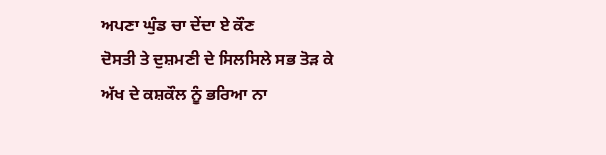ਅਪਣਾ ਘੁੰਡ ਚਾ ਦੇਂਦਾ ਏ ਕੌਣ
ਦੋਸਤੀ ਤੇ ਦੁਸ਼ਮਣੀ ਦੇ ਸਿਲਸਿਲੇ ਸਭ ਤੋੜ ਕੇ
ਅੱਖ ਦੇ ਕਸ਼ਕੌਲ ਨੂੰ ਭਰਿਆ ਨਾ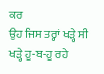ਕਰ
ਉਹ ਜਿਸ ਤਰ੍ਹਾਂ ਖੜ੍ਹੇ ਸੀ ਖੜ੍ਹੇ ਹੂ-ਬ-ਹੂ ਰਹੇ